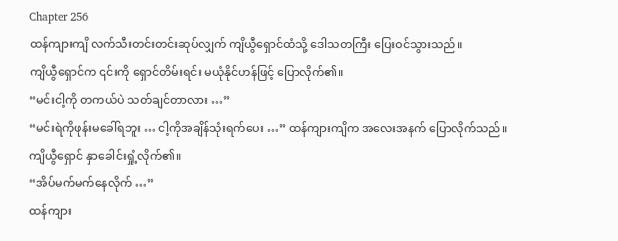Chapter 256
ထန်ကျားကျိ လက်သီးတင်းတင်းဆုပ်လျှက် ကျိယွီရှောင်ထံသို့ ဒေါသတကြီး ပြေးဝင်သွားသည်။
ကျိယွီရှောင်က ၎င်းကို ရှောင်တိမ်းရင်း မယုံနိုင်ဟန်ဖြင့် ပြောလိုက်၏။
“မင်းငါ့ကို တကယ်ပဲ သတ်ချင်တာလား …”
“မင်းရဲကိုဖုန်းမခေါ်ရဘူး … ငါ့ကိုအချိန်သုံးရက်ပေး …” ထန်ကျားကျိက အလေးအနက် ပြောလိုက်သည်။
ကျိယွီရှောင် နှာခေါင်းရှုံ့လိုက်၏။
“အိပ်မက်မက်နေလိုက် …”
ထန်ကျား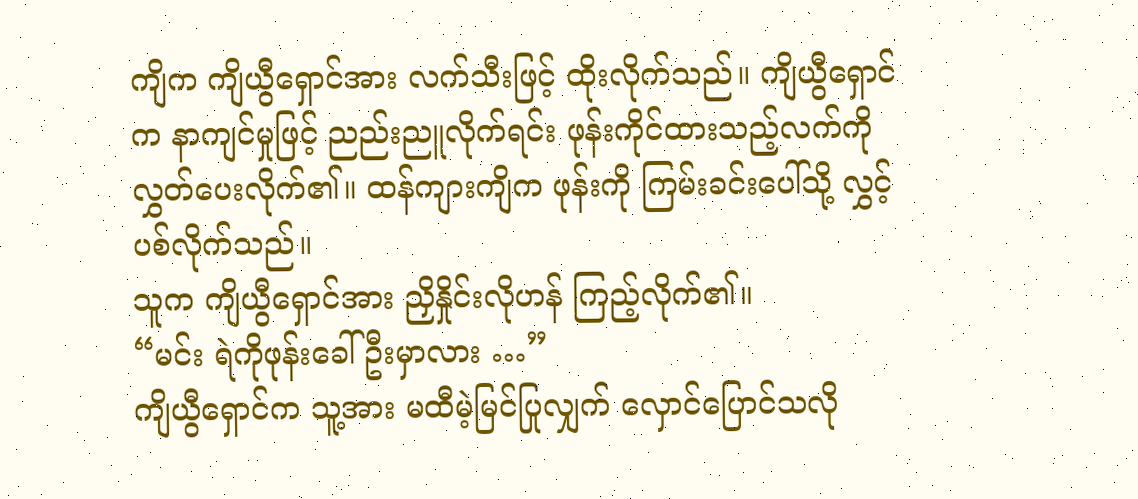ကျိက ကျိယွီရှောင်အား လက်သီးဖြင့် ထိုးလိုက်သည်။ ကျိယွီရှောင်က နာကျင်မှုဖြင့် ညည်းညူလိုက်ရင်း ဖုန်းကိုင်ထားသည့်လက်ကို လွှတ်ပေးလိုက်၏။ ထန်ကျားကျိက ဖုန်းကို ကြမ်းခင်းပေါ်သို့ လွှင့်ပစ်လိုက်သည်။
သူက ကျိယွီရှောင်အား ညှိနှိုင်းလိုဟန် ကြည့်လိုက်၏။
“မင်း ရဲကိုဖုန်းခေါ်ဦးမှာလား …”
ကျိယွီရှောင်က သူ့အား မထီမဲ့မြင်ပြုလျှက် လှောင်ပြောင်သလို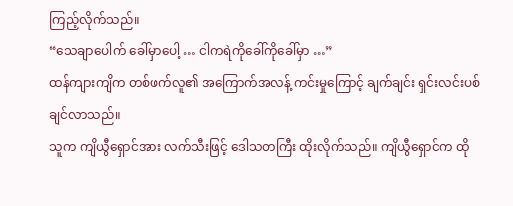ကြည့်လိုက်သည်။
“သေချာပေါက် ခေါ်မှာပေါ့ … ငါကရဲကိုခေါ်ကိုခေါ်မှာ …”
ထန်ကျားကျိက တစ်ဖက်လူ၏ အကြောက်အလန့် ကင်းမှုကြောင့် ချက်ချင်း ရှင်းလင်းပစ်ချင်လာသည်။
သူက ကျိယွီရှောင်အား လက်သီးဖြင့် ဒေါသတကြီး ထိုးလိုက်သည်။ ကျိယွီရှောင်က ထို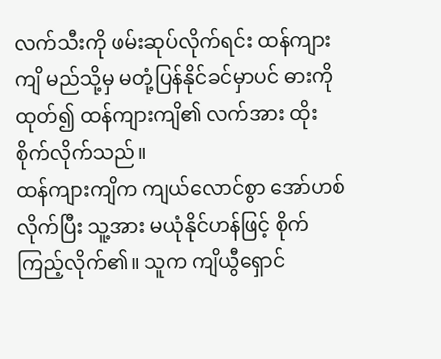လက်သီးကို ဖမ်းဆုပ်လိုက်ရင်း ထန်ကျားကျိ မည်သို့မှ မတုံ့ပြန်နိုင်ခင်မှာပင် ဓားကိုထုတ်၍ ထန်ကျားကျိ၏ လက်အား ထိုးစိုက်လိုက်သည်။
ထန်ကျားကျိက ကျယ်လောင်စွာ အော်ဟစ်လိုက်ပြီး သူ့အား မယုံနိုင်ဟန်ဖြင့် စိုက်ကြည့်လိုက်၏။ သူက ကျိယွီရှောင်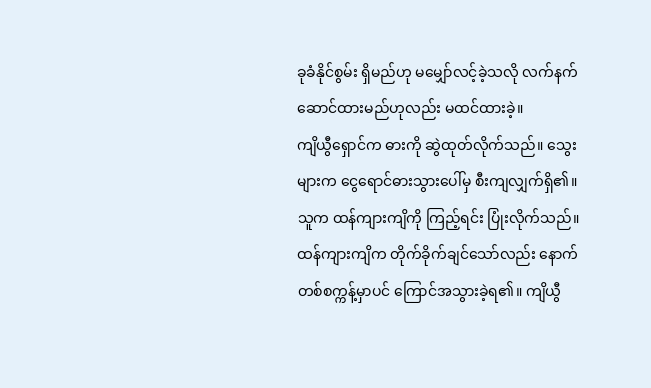ခုခံနိုင်စွမ်း ရှိမည်ဟု မမျှော်လင့်ခဲ့သလို လက်နက်ဆောင်ထားမည်ဟုလည်း မထင်ထားခဲ့။
ကျိယွီရှောင်က ဓားကို ဆွဲထုတ်လိုက်သည်။ သွေးများက ငွေရောင်ဓားသွားပေါ်မှ စီးကျလျှက်ရှိ၏။
သူက ထန်ကျားကျိကို ကြည့်ရင်း ပြုံးလိုက်သည်။
ထန်ကျားကျိက တိုက်ခိုက်ချင်သော်လည်း နောက်တစ်စက္ကန့်မှာပင် ကြောင်အသွားခဲ့ရ၏။ ကျိယွီ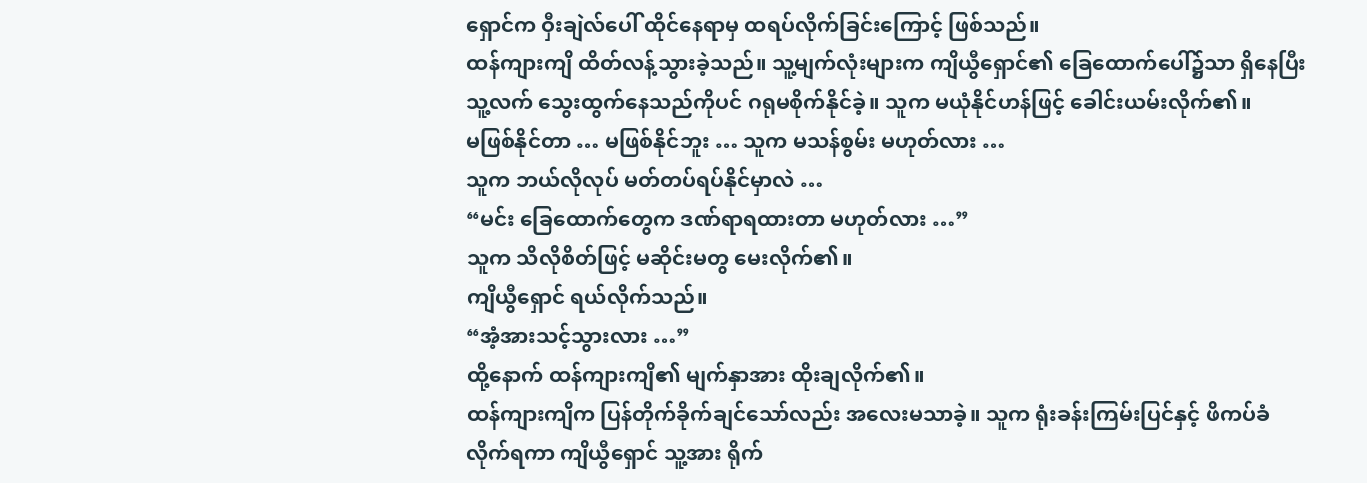ရှောင်က ဝှီးချဲလ်ပေါ် ထိုင်နေရာမှ ထရပ်လိုက်ခြင်းကြောင့် ဖြစ်သည်။
ထန်ကျားကျိ ထိတ်လန့်သွားခဲ့သည်။ သူ့မျက်လုံးများက ကျိယွီရှောင်၏ ခြေထောက်ပေါ်၌သာ ရှိနေပြီး သူ့လက် သွေးထွက်နေသည်ကိုပင် ဂရုမစိုက်နိုင်ခဲ့။ သူက မယုံနိုင်ဟန်ဖြင့် ခေါင်းယမ်းလိုက်၏။
မဖြစ်နိုင်တာ … မဖြစ်နိုင်ဘူး … သူက မသန်စွမ်း မဟုတ်လား …
သူက ဘယ်လိုလုပ် မတ်တပ်ရပ်နိုင်မှာလဲ …
“မင်း ခြေထောက်တွေက ဒဏ်ရာရထားတာ မဟုတ်လား …”
သူက သိလိုစိတ်ဖြင့် မဆိုင်းမတွ မေးလိုက်၏။
ကျိယွီရှောင် ရယ်လိုက်သည်။
“အံ့အားသင့်သွားလား …”
ထို့နောက် ထန်ကျားကျိ၏ မျက်နှာအား ထိုးချလိုက်၏။
ထန်ကျားကျိက ပြန်တိုက်ခိုက်ချင်သော်လည်း အလေးမသာခဲ့။ သူက ရုံးခန်းကြမ်းပြင်နှင့် ဖိကပ်ခံလိုက်ရကာ ကျိယွီရှောင် သူ့အား ရိုက်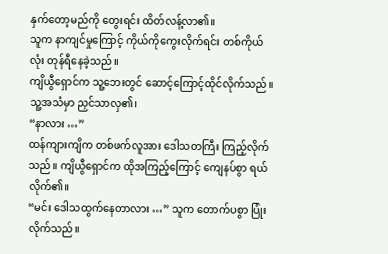နှက်တော့မည်ကို တွေးရင်း ထိတ်လန့်လာ၏။
သူက နာကျင်မှုကြောင့် ကိုယ်ကိုကွေးလိုက်ရင်း တစ်ကိုယ်လုံး တုန်ရီနေခဲ့သည်။
ကျိယွီရှောင်က သူ့ဘေးတွင် ဆောင့်ကြောင့်ထိုင်လိုက်သည်။ သူ့အသံမှာ ညှင်သာလှ၏၊
“နာလား …”
ထန်ကျားကျိက တစ်ဖက်လူအား ဒေါသတကြီး ကြည့်လိုက်သည်။ ကျိယွီရှောင်က ထိုအကြည့်ကြောင့် ကျေနပ်စွာ ရယ်လိုက်၏။
“မင်း ဒေါသထွက်နေတာလား …” သူက တောက်ပစွာ ပြုံးလိုက်သည်။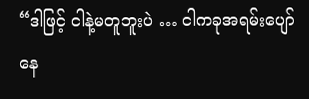“ဒါဖြင့် ငါနဲ့မတူဘူးပဲ … ငါကခုအရမ်းပျော်နေ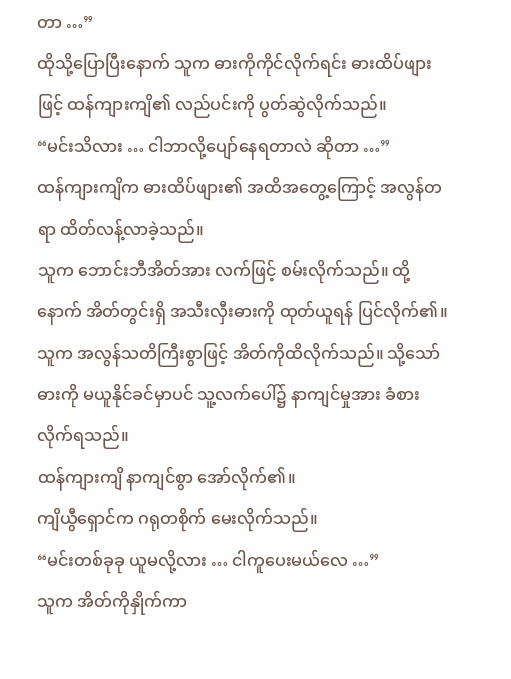တာ …”
ထိုသို့ပြောပြီးနောက် သူက ဓားကိုကိုင်လိုက်ရင်း ဓားထိပ်ဖျားဖြင့် ထန်ကျားကျိ၏ လည်ပင်းကို ပွတ်ဆွဲလိုက်သည်။
“မင်းသိလား … ငါဘာလို့ပျော်နေရတာလဲ ဆိုတာ …”
ထန်ကျားကျိက ဓားထိပ်ဖျား၏ အထိအတွေ့ကြောင့် အလွန်တရာ ထိတ်လန့်လာခဲ့သည်။
သူက ဘောင်းဘီအိတ်အား လက်ဖြင့် စမ်းလိုက်သည်။ ထို့နောက် အိတ်တွင်းရှိ အသီးလှီးဓားကို ထုတ်ယူရန် ပြင်လိုက်၏။
သူက အလွန်သတိကြီးစွာဖြင့် အိတ်ကိုထိလိုက်သည်။ သို့သော် ဓားကို မယူနိုင်ခင်မှာပင် သူ့လက်ပေါ်၌ နာကျင်မှုအား ခံစားလိုက်ရသည်။
ထန်ကျားကျိ နာကျင်စွာ အော်လိုက်၏။
ကျိယွီရှောင်က ဂရုတစိုက် မေးလိုက်သည်။
“မင်းတစ်ခုခု ယူမလို့လား … ငါကူပေးမယ်လေ …”
သူက အိတ်ကိုနှိုက်ကာ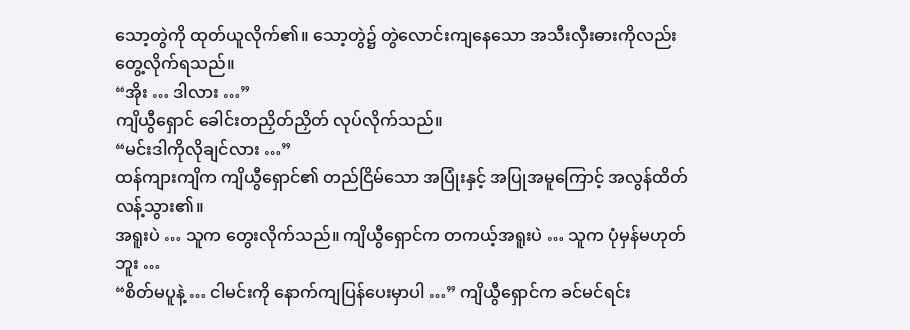သော့တွဲကို ထုတ်ယူလိုက်၏။ သော့တွဲ၌ တွဲလောင်းကျနေသော အသီးလှီးဓားကိုလည်း တွေ့လိုက်ရသည်။
“အိုး … ဒါလား …”
ကျိယွီရှောင် ခေါင်းတညှိတ်ညှိတ် လုပ်လိုက်သည်။
“မင်းဒါကိုလိုချင်လား …”
ထန်ကျားကျိက ကျိယွီရှောင်၏ တည်ငြိမ်သော အပြုံးနှင့် အပြုအမူကြောင့် အလွန်ထိတ်လန့်သွား၏။
အရူးပဲ … သူက တွေးလိုက်သည်။ ကျိယွီရှောင်က တကယ့်အရူးပဲ … သူက ပုံမှန်မဟုတ်ဘူး …
“စိတ်မပူနဲ့ … ငါမင်းကို နောက်ကျပြန်ပေးမှာပါ …” ကျိယွီရှောင်က ခင်မင်ရင်း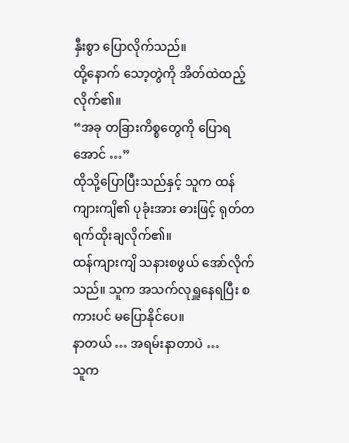နှီးစွာ ပြောလိုက်သည်။
ထို့နောက် သော့တွဲကို အိတ်ထဲထည့်လိုက်၏။
“အခု တခြားကိစ္စတွေကို ပြောရအောင် …”
ထိုသို့ပြောပြီးသည်နှင့် သူက ထန်ကျားကျိ၏ ပုခုံးအား ဓားဖြင့် ရုတ်တရက်ထိုးချလိုက်၏။
ထန်ကျားကျိ သနားစဖွယ် အော်လိုက်သည်။ သူက အသက်လုရှူနေရပြီး စကားပင် မပြောနိုင်ပေ။
နာတယ် … အရမ်းနာတာပဲ …
သူက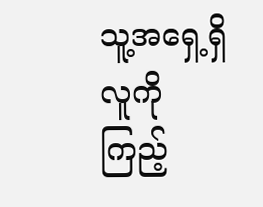သူ့အရှေ့ရှိ လူကို ကြည့်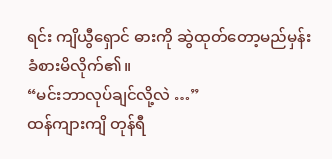ရင်း ကျိယွီရှောင် ဓားကို ဆွဲထုတ်တော့မည်မှန်း ခံစားမိလိုက်၏။
“မင်းဘာလုပ်ချင်လို့လဲ …”
ထန်ကျားကျိ တုန်ရီ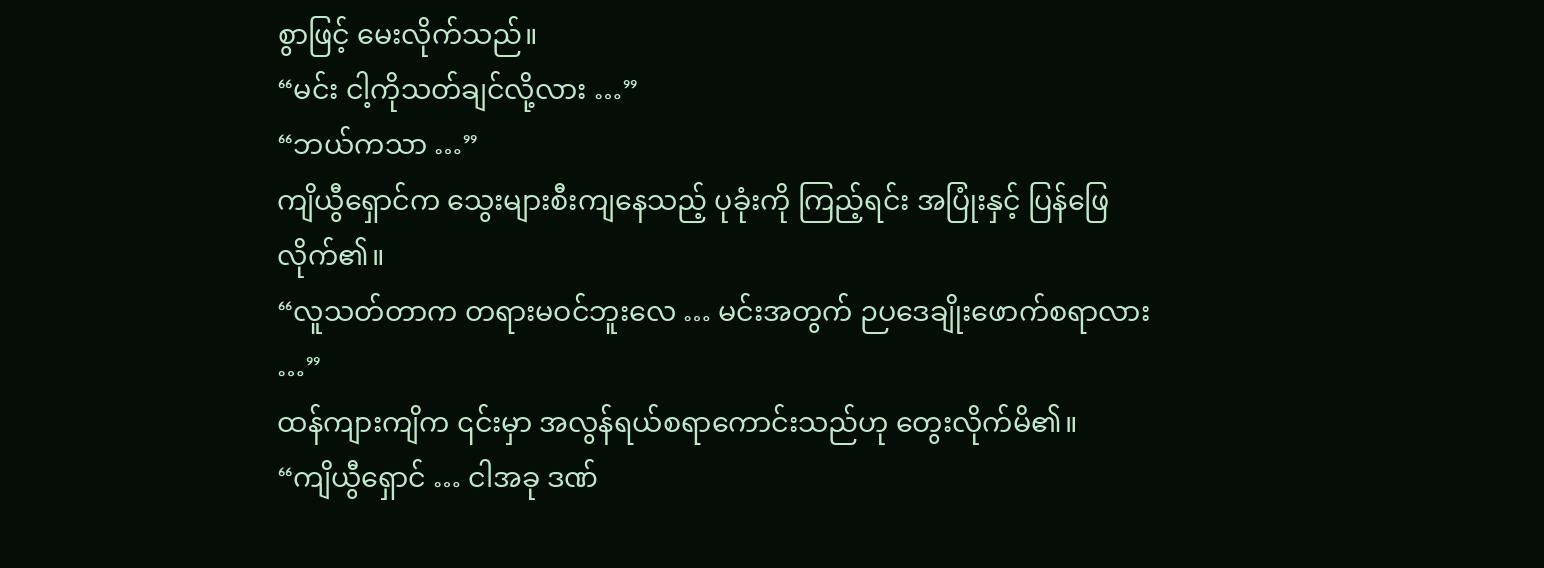စွာဖြင့် မေးလိုက်သည်။
“မင်း ငါ့ကိုသတ်ချင်လို့လား …”
“ဘယ်ကသာ …”
ကျိယွီရှောင်က သွေးများစီးကျနေသည့် ပုခုံးကို ကြည့်ရင်း အပြုံးနှင့် ပြန်ဖြေလိုက်၏။
“လူသတ်တာက တရားမဝင်ဘူးလေ … မင်းအတွက် ဉပဒေချိုးဖောက်စရာလား …”
ထန်ကျားကျိက ၎င်းမှာ အလွန်ရယ်စရာကောင်းသည်ဟု တွေးလိုက်မိ၏။
“ကျိယွီရှောင် … ငါအခု ဒဏ်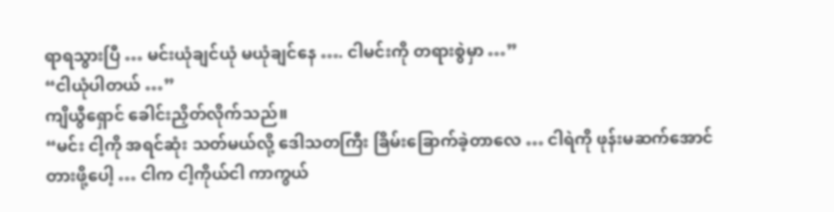ရာရသွားပြီ … မင်းယုံချင်ယုံ မယုံချင်နေ …. ငါမင်းကို တရားစွဲမှာ …”
“ငါယုံပါတယ် …”
ကျိယွီရှောင် ခေါင်းညှိတ်လိုက်သည်။
“မင်း ငါ့ကို အရင်ဆုံး သတ်မယ်လို့ ဒေါသတကြီး ခြိမ်းခြောက်ခဲ့တာလေ … ငါရဲကို ဖုန်းမဆက်အောင် တားဖို့ပေါ့ … ငါက ငါ့ကိုယ်ငါ ကာကွယ်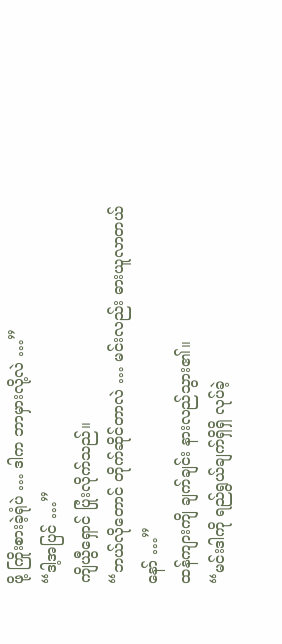ဖို့ ကြိုးစားခဲ့ရုံပဲ … ဒါက ဘာမှားလို့လဲ …”
“ဒါ့အပြင် …”
ကျိယွီရှောင် ပြုံးလိုက်သည်။
“ဘယ်လိုတောင် တိုက်ဆိုင်တာလဲ … မင်းလည်း ဓားယူလာတယ်နော် …”
ထန်ကျားကျိ ချက်ချင်း နားလည်သွား၏။
“မင်းဒါကို ရည်ရွယ်ချက်ရှိရှိ လုပ်ခဲ့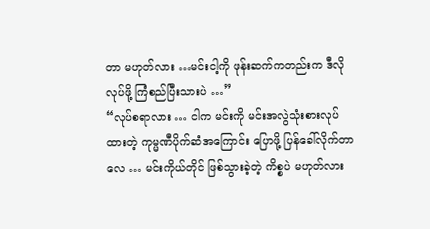တာ မဟုတ်လား …မင်းငါ့ကို ဖုန်းဆက်ကတည်းက ဒီလိုလုပ်ဖို့ ကြံစည်ပြီးသားပဲ …”
“လုပ်စရာလား … ငါက မင်းကို မင်းအလွဲသုံးစားလုပ်ထားတဲ့ ကုမ္မဏီပိုက်ဆံအကြောင်း ပြောဖို့ ပြန်ခေါ်လိုက်တာလေ … မင်းကိုယ်တိုင် ဖြစ်သွားခဲ့တဲ့ ကိစ္စပဲ မဟုတ်လား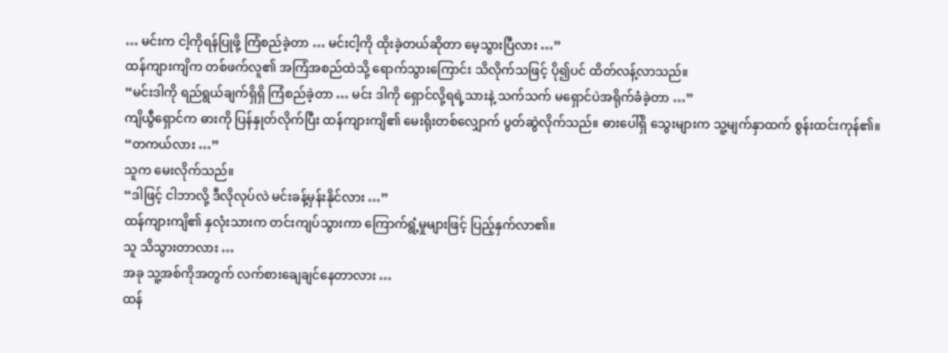… မင်းက ငါ့ကိုရန်ပြုဖို့ ကြံစည်ခဲ့တာ … မင်းငါ့ကို ထိုးခဲ့တယ်ဆိုတာ မေ့သွားပြီလား …”
ထန်ကျားကျိက တစ်ဖက်လူ၏ အကြံအစည်ထဲသို့ ရောက်သွားကြောင်း သိလိုက်သဖြင့် ပို၍ပင် ထိတ်လန့်လာသည်။
“မင်းဒါကို ရည်ရွယ်ချက်ရှိရှိ ကြံစည်ခဲ့တာ … မင်း ဒါကို ရှောင်လို့ရရဲ့သားနဲ့ သက်သက် မရှောင်ပဲအရိုက်ခံခဲ့တာ …”
ကျိယွီရှောင်က ဓားကို ပြန်နှုတ်လိုက်ပြီး ထန်ကျားကျိ၏ မေးရိုးတစ်လျှောက် ပွတ်ဆွဲလိုက်သည်။ ဓားပေါ်ရှိ သွေးများက သူ့မျက်နှာထက် စွန်းထင်းကုန်၏။
“တကယ်လား …”
သူက မေးလိုက်သည်။
“ဒါဖြင့် ငါဘာလို့ ဒီလိုလုပ်လဲ မင်းခန့်မှန်းနိုင်လား …”
ထန်ကျားကျိ၏ နှလုံးသားက တင်းကျပ်သွားကာ ကြောက်ရွံ့မှုများဖြင့် ပြည့်နှက်လာ၏။
သူ သိသွားတာလား …
အခု သူ့အစ်ကိုအတွက် လက်စားချေချင်နေတာလား …
ထန်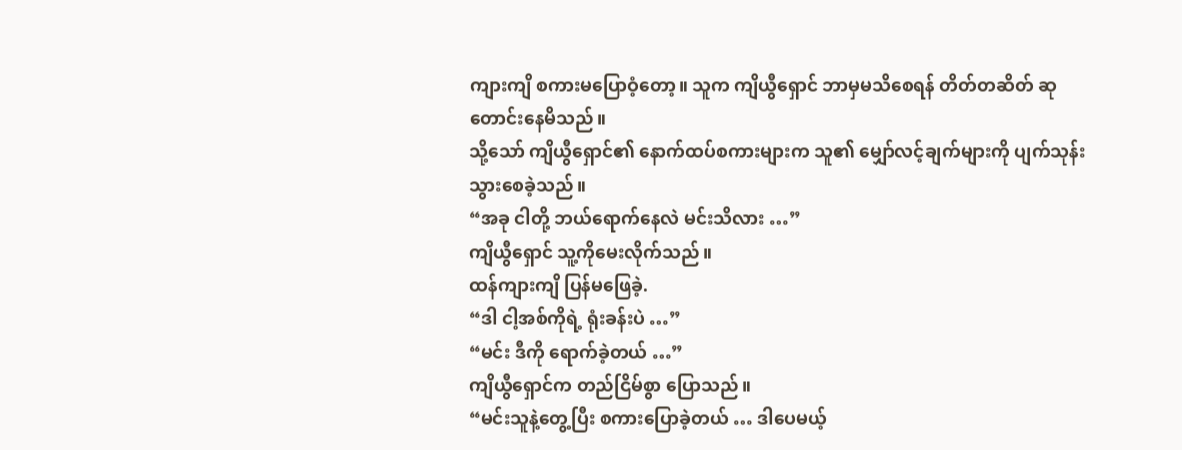ကျားကျိ စကားမပြောဝံ့တော့။ သူက ကျိယွီရှောင် ဘာမှမသိစေရန် တိတ်တဆိတ် ဆုတောင်းနေမိသည်။
သို့သော် ကျိယွီရှောင်၏ နောက်ထပ်စကားများက သူ၏ မျှော်လင့်ချက်များကို ပျက်သုန်းသွားစေခဲ့သည်။
“အခု ငါတို့ ဘယ်ရောက်နေလဲ မင်းသိလား …”
ကျိယွီရှောင် သူ့ကိုမေးလိုက်သည်။
ထန်ကျားကျိ ပြန်မဖြေခဲ့.
“ဒါ ငါ့အစ်ကိုရဲ့ ရုံးခန်းပဲ …”
“မင်း ဒီကို ရောက်ခဲ့တယ် …”
ကျိယွီရှောင်က တည်ငြိမ်စွာ ပြောသည်။
“မင်းသူနဲ့တွေ့ပြီး စကားပြောခဲ့တယ် … ဒါပေမယ့်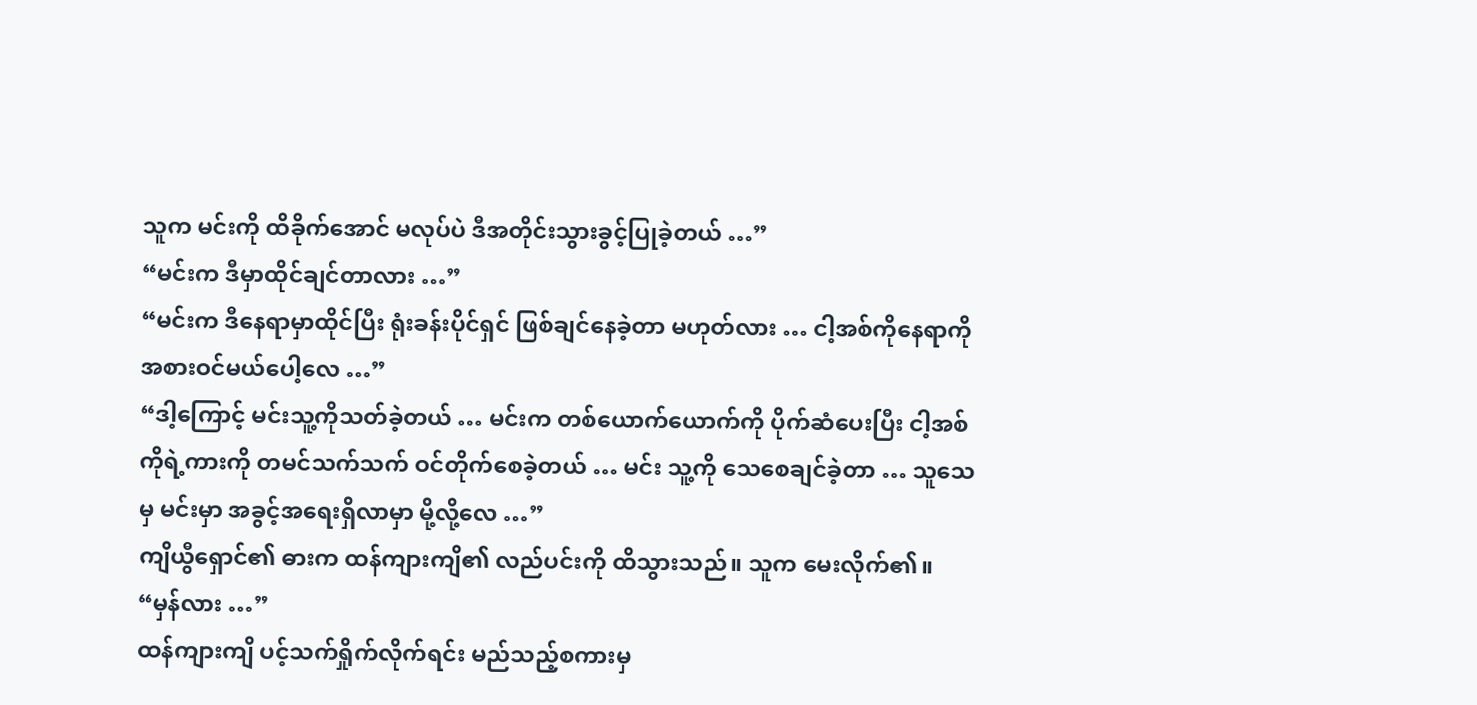သူက မင်းကို ထိခိုက်အောင် မလုပ်ပဲ ဒီအတိုင်းသွားခွင့်ပြုခဲ့တယ် …”
“မင်းက ဒီမှာထိုင်ချင်တာလား …”
“မင်းက ဒီနေရာမှာထိုင်ပြီး ရုံးခန်းပိုင်ရှင် ဖြစ်ချင်နေခဲ့တာ မဟုတ်လား … ငါ့အစ်ကိုနေရာကို အစားဝင်မယ်ပေါ့လေ …”
“ဒါ့ကြောင့် မင်းသူ့ကိုသတ်ခဲ့တယ် … မင်းက တစ်ယောက်ယောက်ကို ပိုက်ဆံပေးပြီး ငါ့အစ်ကိုရဲ့ကားကို တမင်သက်သက် ဝင်တိုက်စေခဲ့တယ် … မင်း သူ့ကို သေစေချင်ခဲ့တာ … သူသေမှ မင်းမှာ အခွင့်အရေးရှိလာမှာ မို့လို့လေ …”
ကျိယွီရှောင်၏ ဓားက ထန်ကျားကျိ၏ လည်ပင်းကို ထိသွားသည်။ သူက မေးလိုက်၏။
“မှန်လား …”
ထန်ကျားကျိ ပင့်သက်ရှိုက်လိုက်ရင်း မည်သည့်စကားမှ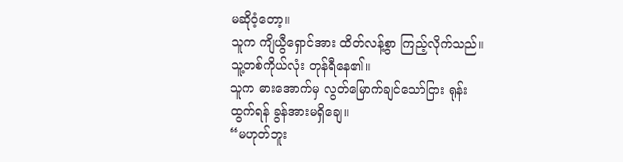မဆိုဝံ့တော့။
သူက ကျိယွီရှောင်အား ထိတ်လန့်စွာ ကြည့်လိုက်သည်။ သူ့တစ်ကိုယ်လုံး တုန်ရီနေ၏။
သူက ဓားအောက်မှ လွတ်မြောက်ချင်သော်ငြား ရုန်းထွက်ရန် ခွန်အားမရှိချေ။
“မဟုတ်ဘူး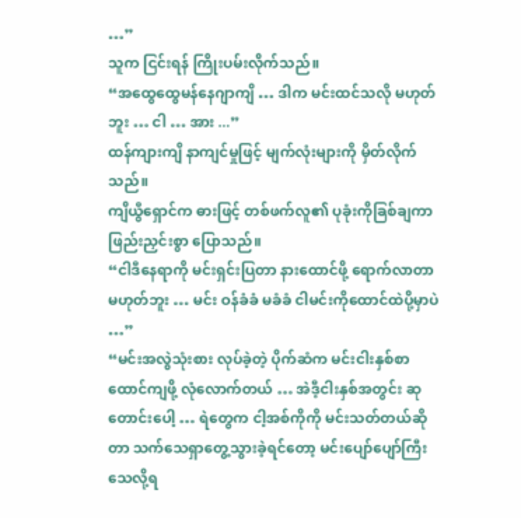…”
သူက ငြင်းရန် ကြိုးပမ်းလိုက်သည်။
“အထွေထွေမန်နေဂျာကျိ … ဒါက မင်းထင်သလို မဟုတ်ဘူး … ငါ … အား ...”
ထန်ကျားကျိ နာကျင်မှုဖြင့် မျက်လုံးများကို မှိတ်လိုက်သည်။
ကျိယွီရှောင်က ဓားဖြင့် တစ်ဖက်လူ၏ ပုခုံးကိုခြစ်ချကာ ဖြည်းညှင်းစွာ ပြောသည်။
“ငါဒီနေရာကို မင်းရှင်းပြတာ နားထောင်ဖို့ ရောက်လာတာ မဟုတ်ဘူး … မင်း ဝန်ခံခံ မခံခံ ငါမင်းကိုထောင်ထဲပို့မှာပဲ …”
“မင်းအလွဲသုံးစား လုပ်ခဲ့တဲ့ ပိုက်ဆံက မင်းငါးနှစ်စာ ထောင်ကျဖို့ လုံလောက်တယ် … အဲဒီ့ငါးနှစ်အတွင်း ဆုတောင်းပေါ့ … ရဲတွေက ငါ့အစ်ကိုကို မင်းသတ်တယ်ဆိုတာ သက်သေရှာတွေ့သွားခဲ့ရင်တော့ မင်းပျော်ပျော်ကြီး သေလို့ရ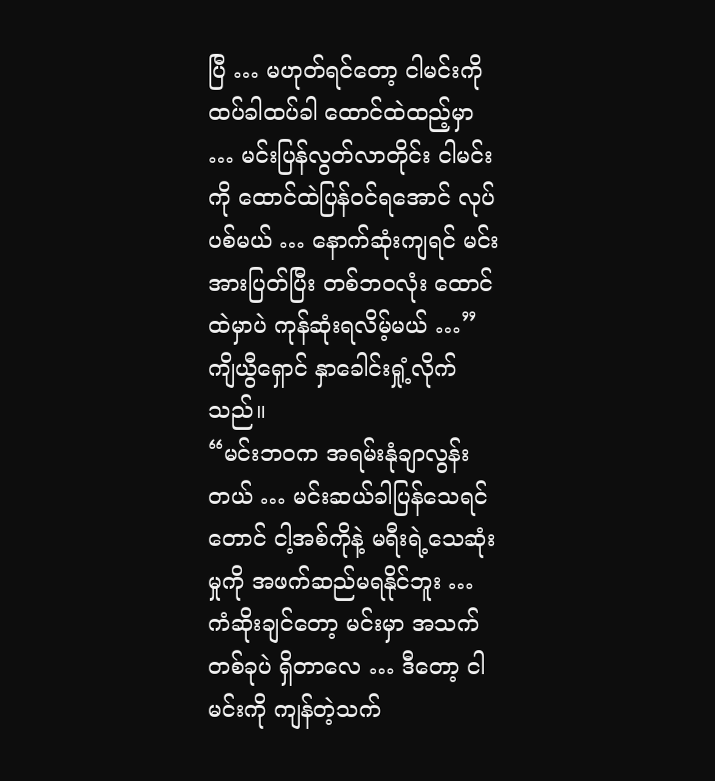ပြီ … မဟုတ်ရင်တော့ ငါမင်းကို ထပ်ခါထပ်ခါ ထောင်ထဲထည့်မှာ … မင်းပြန်လွတ်လာတိုင်း ငါမင်းကို ထောင်ထဲပြန်ဝင်ရအောင် လုပ်ပစ်မယ် … နောက်ဆုံးကျရင် မင်းအားပြတ်ပြီး တစ်ဘဝလုံး ထောင်ထဲမှာပဲ ကုန်ဆုံးရလိမ့်မယ် …”
ကျိယွီရှောင် နှာခေါင်းရှုံ့လိုက်သည်။
“မင်းဘဝက အရမ်းနုံချာလွန်းတယ် … မင်းဆယ်ခါပြန်သေရင်တောင် ငါ့အစ်ကိုနဲ့ မရီးရဲ့သေဆုံးမှုကို အဖက်ဆည်မရနိုင်ဘူး … ကံဆိုးချင်တော့ မင်းမှာ အသက်တစ်ခုပဲ ရှိတာလေ … ဒီတော့ ငါမင်းကို ကျန်တဲ့သက်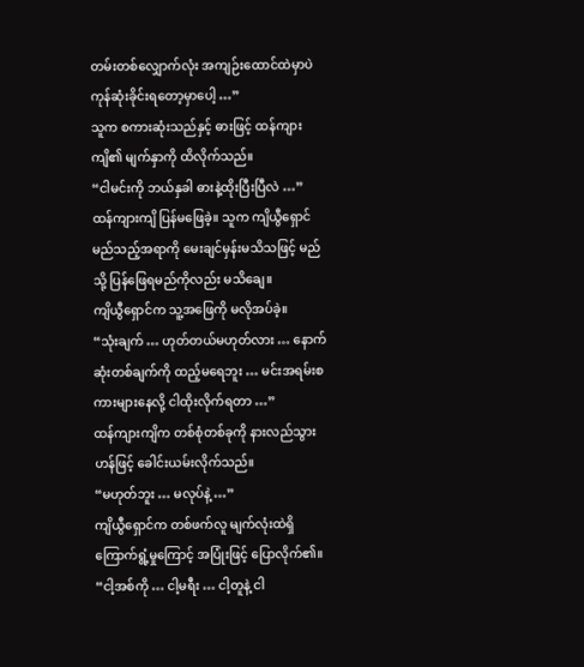တမ်းတစ်လျှောက်လုံး အကျဉ်းထောင်ထဲမှာပဲ ကုန်ဆုံးခိုင်းရတော့မှာပေါ့ …”
သူက စကားဆုံးသည်နှင့် ဓားဖြင့် ထန်ကျားကျိ၏ မျက်နှာကို ထိလိုက်သည်။
“ငါမင်းကို ဘယ်နှခါ ဓားနဲ့ထိုးပြီးပြီလဲ …”
ထန်ကျားကျိ ပြန်မဖြေခဲ့။ သူက ကျိယွီရှောင် မည်သည့်အရာကို မေးချင်မှန်းမသိသဖြင့် မည်သို့ ပြန်ဖြေရမည်ကိုလည်း မသိချေ။
ကျိယွီရှောင်က သူ့အဖြေကို မလိုအပ်ခဲ့။
“သုံးချက် … ဟုတ်တယ်မဟုတ်လား … နောက်ဆုံးတစ်ချက်ကို ထည့်မရေဘူး … မင်းအရမ်းစကားများနေလို့ ငါထိုးလိုက်ရတာ …”
ထန်ကျားကျိက တစ်စုံတစ်ခုကို နားလည်သွားဟန်ဖြင့် ခေါင်းယမ်းလိုက်သည်။
“မဟုတ်ဘူး … မလုပ်နဲ့ …”
ကျိယွီရှောင်က တစ်ဖက်လူ မျက်လုံးထဲရှိ ကြောက်ရွံ့မှုကြောင့် အပြုံးဖြင့် ပြောလိုက်၏။
“ငါ့အစ်ကို … ငါ့မရီး … ငါ့တူနဲ့ ငါ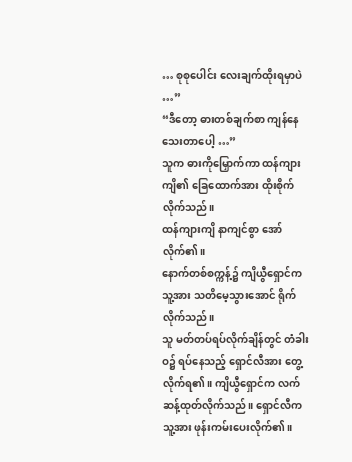… စုစုပေါင်း လေးချက်ထိုးရမှာပဲ …”
“ဒီတော့ ဓားတစ်ချက်စာ ကျန်နေသေးတာပေါ့ …”
သူက ဓားကိုမြှောက်ကာ ထန်ကျားကျိ၏ ခြေထောက်အား ထိုးစိုက်လိုက်သည်။
ထန်ကျားကျိ နာကျင်စွာ အော်လိုက်၏။
နောက်တစ်စက္ကန့်၌ ကျိယွီရှောင်က သူ့အား သတိမေ့သွားအောင် ရိုက်လိုက်သည်။
သူ မတ်တပ်ရပ်လိုက်ချိန်တွင် တံခါးဝ၌ ရပ်နေသည့် ရှောင်လီအား တွေ့လိုက်ရ၏။ ကျိယွီရှောင်က လက်ဆန့်ထုတ်လိုက်သည်။ ရှောင်လီက သူ့အား ဖုန်းကမ်းပေးလိုက်၏။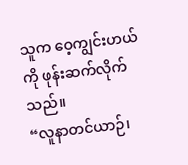သူက ဝေ့ကျွင်းဟယ်ကို ဖုန်းဆက်လိုက်သည်။
“လူနာတင်ယာဉ်၊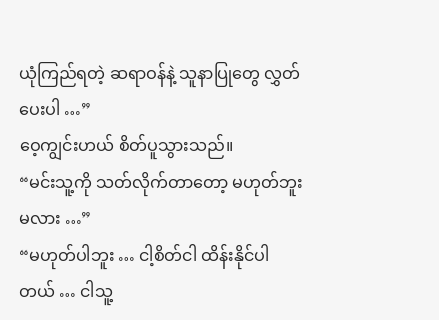ယုံကြည်ရတဲ့ ဆရာဝန်နဲ့ သူနာပြုတွေ လွှတ်ပေးပါ …”
ဝေ့ကျွင်းဟယ် စိတ်ပူသွားသည်။
“မင်းသူ့ကို သတ်လိုက်တာတော့ မဟုတ်ဘူးမလား …”
“မဟုတ်ပါဘူး … ငါ့စိတ်ငါ ထိန်းနိုင်ပါတယ် … ငါသူ့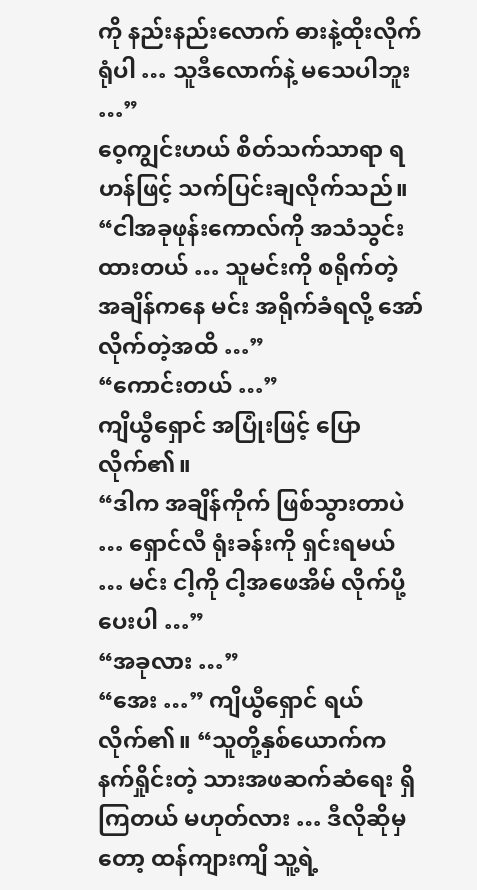ကို နည်းနည်းလောက် ဓားနဲ့ထိုးလိုက်ရုံပါ … သူဒီလောက်နဲ့ မသေပါဘူး …”
ဝေ့ကျွင်းဟယ် စိတ်သက်သာရာ ရဟန်ဖြင့် သက်ပြင်းချလိုက်သည်။
“ငါအခုဖုန်းကောလ်ကို အသံသွင်းထားတယ် … သူမင်းကို စရိုက်တဲ့ အချိန်ကနေ မင်း အရိုက်ခံရလို့ အော်လိုက်တဲ့အထိ …”
“ကောင်းတယ် …”
ကျိယွီရှောင် အပြုံးဖြင့် ပြောလိုက်၏။
“ဒါက အချိန်ကိုက် ဖြစ်သွားတာပဲ … ရှောင်လီ ရုံးခန်းကို ရှင်းရမယ် … မင်း ငါ့ကို ငါ့အဖေအိမ် လိုက်ပို့ပေးပါ …”
“အခုလား …”
“အေး …” ကျိယွီရှောင် ရယ်လိုက်၏။ “သူတို့နှစ်ယောက်က နက်ရှိုင်းတဲ့ သားအဖဆက်ဆံရေး ရှိကြတယ် မဟုတ်လား … ဒီလိုဆိုမှတော့ ထန်ကျားကျိ သူ့ရဲ့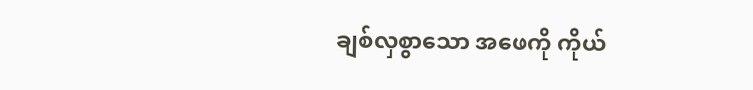ချစ်လှစွာသော အဖေကို ကိုယ်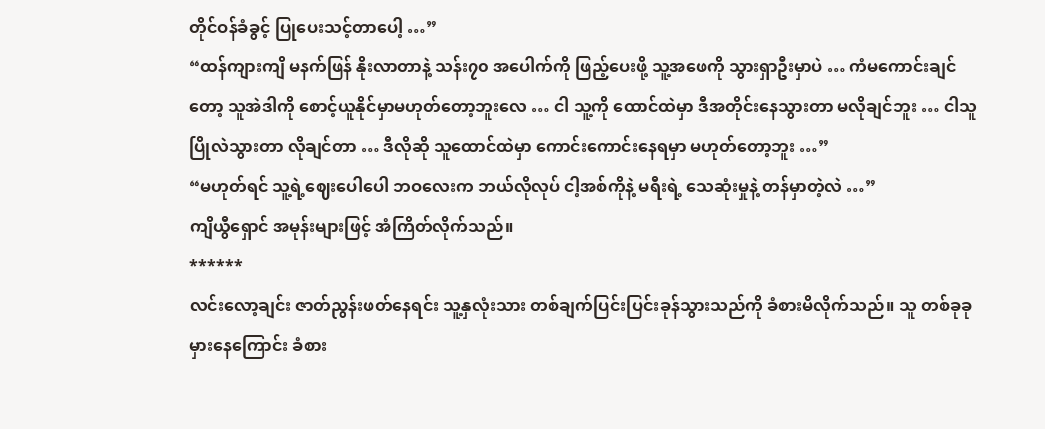တိုင်ဝန်ခံခွင့် ပြုပေးသင့်တာပေါ့ …”
“ထန်ကျားကျိ မနက်ဖြန် နိုးလာတာနဲ့ သန်း၇၀ အပေါက်ကို ဖြည့်ပေးဖို့ သူ့အဖေကို သွားရှာဦးမှာပဲ … ကံမကောင်းချင်တော့ သူအဲဒါကို စောင့်ယူနိုင်မှာမဟုတ်တော့ဘူးလေ … ငါ သူ့ကို ထောင်ထဲမှာ ဒီအတိုင်းနေသွားတာ မလိုချင်ဘူး … ငါသူပြိုလဲသွားတာ လိုချင်တာ … ဒီလိုဆို သူထောင်ထဲမှာ ကောင်းကောင်းနေရမှာ မဟုတ်တော့ဘူး …”
“မဟုတ်ရင် သူ့ရဲ့ဈေးပေါပေါ ဘဝလေးက ဘယ်လိုလုပ် ငါ့အစ်ကိုနဲ့ မရီးရဲ့ သေဆုံးမှုနဲ့ တန်မှာတဲ့လဲ …”
ကျိယွီရှောင် အမုန်းများဖြင့် အံကြိတ်လိုက်သည်။
******
လင်းလော့ချင်း ဇာတ်ညွန်းဖတ်နေရင်း သူ့နှလုံးသား တစ်ချက်ပြင်းပြင်းခုန်သွားသည်ကို ခံစားမိလိုက်သည်။ သူ တစ်ခုခုမှားနေကြောင်း ခံစား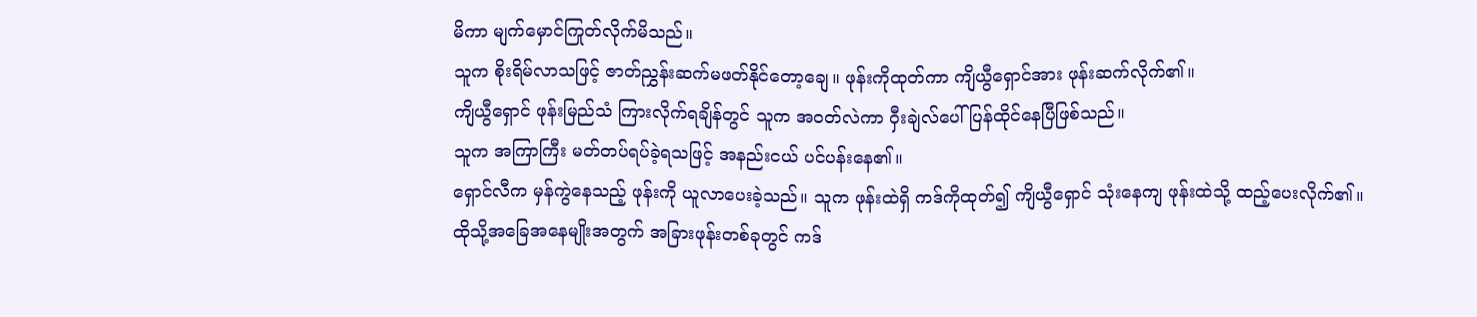မိကာ မျက်မှောင်ကြုတ်လိုက်မိသည်။
သူက စိုးရိမ်လာသဖြင့် ဇာတ်ညွှန်းဆက်မဖတ်နိုင်တော့ချေ။ ဖုန်းကိုထုတ်ကာ ကျိယွီရှောင်အား ဖုန်းဆက်လိုက်၏။
ကျိယွီရှောင် ဖုန်းမြည်သံ ကြားလိုက်ရချိန်တွင် သူက အဝတ်လဲကာ ဝှီးချဲလ်ပေါ် ပြန်ထိုင်နေပြီဖြစ်သည်။
သူက အကြာကြီး မတ်တပ်ရပ်ခဲ့ရသဖြင့် အနည်းငယ် ပင်ပန်းနေ၏။
ရှောင်လီက မှန်ကွဲနေသည့် ဖုန်းကို ယူလာပေးခဲ့သည်။ သူက ဖုန်းထဲရှိ ကဒ်ကိုထုတ်၍ ကျိယွီရှောင် သုံးနေကျ ဖုန်းထဲသို့ ထည့်ပေးလိုက်၏။
ထိုသို့အခြေအနေမျိုးအတွက် အခြားဖုန်းတစ်ခုတွင် ကဒ်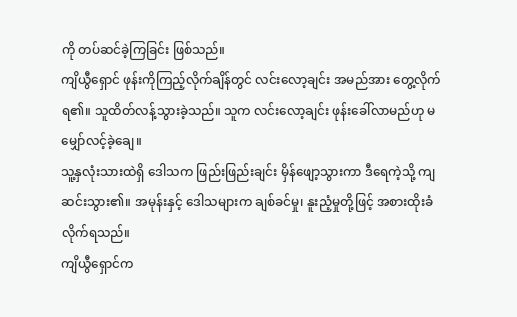ကို တပ်ဆင်ခဲ့ကြခြင်း ဖြစ်သည်။
ကျိယွီရှောင် ဖုန်းကိုကြည့်လိုက်ချိန်တွင် လင်းလော့ချင်း အမည်အား တွေ့လိုက်ရ၏။ သူထိတ်လန့်သွားခဲ့သည်။ သူက လင်းလော့ချင်း ဖုန်းခေါ်လာမည်ဟု မမျှော်လင့်ခဲ့ချေ။
သူ့နှလုံးသားထဲရှိ ဒေါသက ဖြည်းဖြည်းချင်း မှိန်ဖျော့သွားကာ ဒီရေကဲ့သို့ ကျဆင်းသွား၏။ အမုန်းနှင့် ဒေါသများက ချစ်ခင်မှု၊ နူးညံ့မှုတို့ဖြင့် အစားထိုးခံလိုက်ရသည်။
ကျိယွီရှောင်က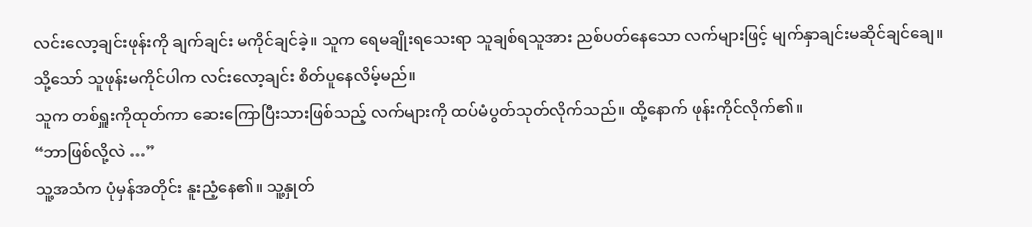လင်းလော့ချင်းဖုန်းကို ချက်ချင်း မကိုင်ချင်ခဲ့။ သူက ရေမချိုးရသေးရာ သူချစ်ရသူအား ညစ်ပတ်နေသော လက်များဖြင့် မျက်နှာချင်းမဆိုင်ချင်ချေ။
သို့သော် သူဖုန်းမကိုင်ပါက လင်းလော့ချင်း စိတ်ပူနေလိမ့်မည်။
သူက တစ်ရှူးကိုထုတ်ကာ ဆေးကြောပြီးသားဖြစ်သည့် လက်များကို ထပ်မံပွတ်သုတ်လိုက်သည်။ ထို့နောက် ဖုန်းကိုင်လိုက်၏။
“ဘာဖြစ်လို့လဲ …”
သူ့အသံက ပုံမှန်အတိုင်း နူးညံ့နေ၏။ သူ့နှုတ်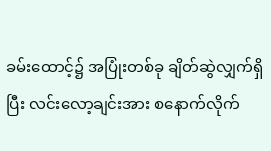ခမ်းထောင့်၌ အပြုံးတစ်ခု ချိတ်ဆွဲလျှက်ရှိပြီး လင်းလော့ချင်းအား စနောက်လိုက်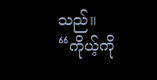သည်။
“ကိုယ့်ကို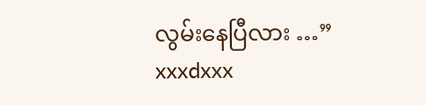လွမ်းနေပြီလား …”
xxxdxxx